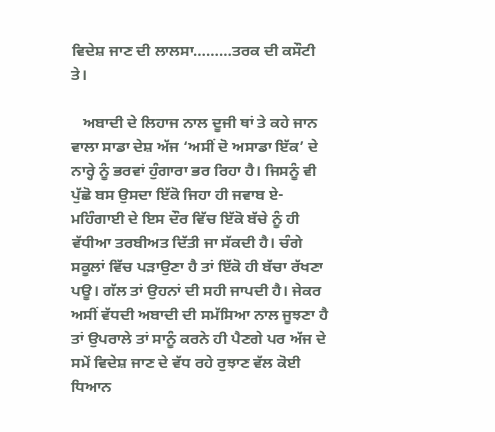ਵਿਦੇਸ਼ ਜਾਣ ਦੀ ਲਾਲਸਾ………ਤਰਕ ਦੀ ਕਸੌਟੀ ਤੇ।

   ਅਬਾਦੀ ਦੇ ਲਿਹਾਜ ਨਾਲ ਦੂਜੀ ਥਾਂ ਤੇ ਕਹੇ ਜਾਨ ਵਾਲਾ ਸਾਡਾ ਦੇਸ਼ ਅੱਜ ‘ਅਸੀਂ ਦੋ ਅਸਾਡਾ ਇੱਕ’ ਦੇ ਨਾਰ੍ਹੇ ਨੂੰ ਭਰਵਾਂ ਹੁੰਗਾਰਾ ਭਰ ਰਿਹਾ ਹੈ। ਜਿਸਨੂੰ ਵੀ ਪੁੱਛੋ ਬਸ ਉਸਦਾ ਇੱਕੋ ਜਿਹਾ ਹੀ ਜਵਾਬ ਏ- ਮਹਿੰਗਾਈ ਦੇ ਇਸ ਦੌਰ ਵਿੱਚ ਇੱਕੋ ਬੱਚੇ ਨੂੰ ਹੀ ਵੱਧੀਆ ਤਰਬੀਅਤ ਦਿੱਤੀ ਜਾ ਸੱਕਦੀ ਹੈ। ਚੰਗੇ ਸਕੂਲਾਂ ਵਿੱਚ ਪੜਾਉਣਾ ਹੈ ਤਾਂ ਇੱਕੋ ਹੀ ਬੱਚਾ ਰੱਖਣਾ ਪਊ। ਗੱਲ ਤਾਂ ਉਹਨਾਂ ਦੀ ਸਹੀ ਜਾਪਦੀ ਹੈ। ਜੇਕਰ ਅਸੀਂ ਵੱਧਦੀ ਅਬਾਦੀ ਦੀ ਸਮੱਸਿਆ ਨਾਲ ਜੂਝਣਾ ਹੈ ਤਾਂ ਉਪਰਾਲੇ ਤਾਂ ਸਾਨੂੰ ਕਰਨੇ ਹੀ ਪੈਣਗੇ ਪਰ ਅੱਜ ਦੇ ਸਮੇਂ ਵਿਦੇਸ਼ ਜਾਣ ਦੇ ਵੱਧ ਰਹੇ ਰੁਝਾਣ ਵੱਲ ਕੋਈ ਧਿਆਨ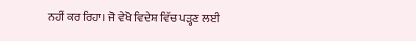ਨਹੀਂ ਕਰ ਰਿਹਾ। ਜੋ ਵੇਖੋ ਵਿਦੇਸ਼ ਵਿੱਚ ਪੜ੍ਹਣ ਲਈ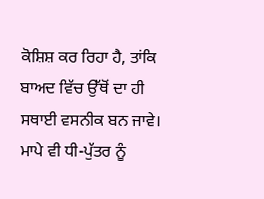ਕੋਸ਼ਿਸ਼ ਕਰ ਰਿਹਾ ਹੈ, ਤਾਂਕਿ ਬਾਅਦ ਵਿੱਚ ਉੱਥੋਂ ਦਾ ਹੀ ਸਥਾਈ ਵਸਨੀਕ ਬਨ ਜਾਵੇ। ਮਾਪੇ ਵੀ ਧੀ-ਪੁੱਤਰ ਨੂੰ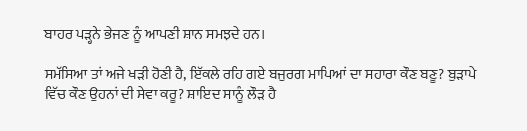ਬਾਹਰ ਪੜ੍ਹਨੇ ਭੇਜਣ ਨੂੰ ਆਪਣੀ ਸ਼ਾਨ ਸਮਝਦੇ ਹਨ।

ਸਮੱਸਿਆ ਤਾਂ ਅਜੇ ਖੜੀ ਹੋਣੀ ਹੈ, ਇੱਕਲੇ ਰਹਿ ਗਏ ਬਜੁਰਗ ਮਾਪਿਆਂ ਦਾ ਸਹਾਰਾ ਕੌਣ ਬਣੂ? ਬੁੜਾਪੇ ਵਿੱਚ ਕੌਣ ਉਹਨਾਂ ਦੀ ਸੇਵਾ ਕਰੂ? ਸ਼ਾਇਦ ਸਾਨੂੰ ਲੌੜ ਹੈ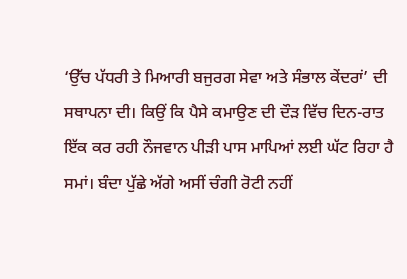‘ਉੱਚ ਪੱਧਰੀ ਤੇ ਮਿਆਰੀ ਬਜੁਰਗ ਸੇਵਾ ਅਤੇ ਸੰਭਾਲ ਕੇਂਦਰਾਂ’ ਦੀ ਸਥਾਪਨਾ ਦੀ। ਕਿਉਂ ਕਿ ਪੈਸੇ ਕਮਾਉਣ ਦੀ ਦੌੜ ਵਿੱਚ ਦਿਨ-ਰਾਤ ਇੱਕ ਕਰ ਰਹੀ ਨੌਜਵਾਨ ਪੀੜੀ ਪਾਸ ਮਾਪਿਆਂ ਲਈ ਘੱਟ ਰਿਹਾ ਹੈ ਸਮਾਂ। ਬੰਦਾ ਪੁੱਛੇ ਅੱਗੇ ਅਸੀਂ ਚੰਗੀ ਰੋਟੀ ਨਹੀਂ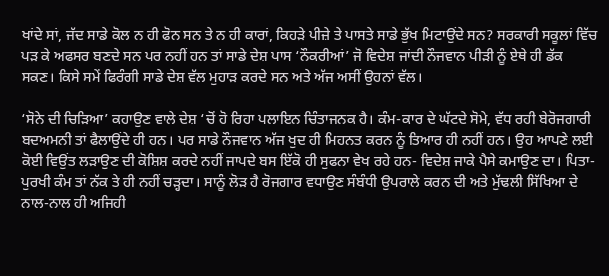ਖਾਂਦੇ ਸਾਂ, ਜੱਦ ਸਾਡੇ ਕੋਲ ਨ ਹੀ ਫੋਨ ਸਨ ਤੇ ਨ ਹੀ ਕਾਰਾਂ, ਕਿਹੜੇ ਪੀਜ਼ੇ ਤੇ ਪਾਸਤੇ ਸਾਡੇ ਭੁੱਖ ਮਿਟਾਉਂਦੇ ਸਨ? ਸਰਕਾਰੀ ਸਕੂਲਾਂ ਵਿੱਚ ਪੜ ਕੇ ਅਫਸਰ ਬਣਦੇ ਸਨ ਪਰ ਨਹੀਂ ਹਨ ਤਾਂ ਸਾਡੇ ਦੇਸ਼ ਪਾਸ ‘ਨੌਕਰੀਆਂ’ ਜੋ ਵਿਦੇਸ਼ ਜਾਂਦੀ ਨੌਜਵਾਨ ਪੀੜੀ ਨੂੰ ਏਥੇ ਹੀ ਡੱਕ ਸਕਣ। ਕਿਸੇ ਸਮੇਂ ਫਿਰੰਗੀ ਸਾਡੇ ਦੇਸ਼ ਵੱਲ ਮੁਹਾੜ ਕਰਦੇ ਸਨ ਅਤੇ ਅੱਜ ਅਸੀਂ ਉਹਨਾਂ ਵੱਲ।

‘ਸੋਨੇ ਦੀ ਚਿੜਿਆ’ ਕਹਾਉਣ ਵਾਲੇ ਦੇਸ਼ ‘ਚੋਂ ਹੋ ਰਿਹਾ ਪਲਾਇਨ ਚਿੰਤਾਜਨਕ ਹੈ। ਕੰਮ-ਕਾਰ ਦੇ ਘੱਟਦੇ ਸੋਮੇ, ਵੱਧ ਰਹੀ ਬੇਰੋਜਗਾਰੀ ਬਦਅਮਨੀ ਤਾਂ ਫੈਲਾਉਂਦੇ ਹੀ ਹਨ। ਪਰ ਸਾਡੇ ਨੌਜਵਾਨ ਅੱਜ ਖੁਦ ਹੀ ਮਿਹਨਤ ਕਰਨ ਨੂੰ ਤਿਆਰ ਹੀ ਨਹੀਂ ਹਨ। ਉਹ ਆਪਣੇ ਲਈ ਕੋਈ ਵਿਉਂਤ ਲੜਾਉਣ ਦੀ ਕੋਸ਼ਿਸ਼ ਕਰਦੇ ਨਹੀਂ ਜਾਪਦੇ ਬਸ ਇੱਕੋ ਹੀ ਸੁਫਨਾ ਵੇਖ ਰਹੇ ਹਨ- ਵਿਦੇਸ਼ ਜਾਕੇ ਪੈਸੇ ਕਮਾਉਣ ਦਾ। ਪਿਤਾ-ਪੁਰਖੀ ਕੰਮ ਤਾਂ ਨੱਕ ਤੇ ਹੀ ਨਹੀਂ ਚੜ੍ਹਦਾ। ਸਾਨੂੰ ਲੋੜ ਹੈ ਰੋਜਗਾਰ ਵਧਾਉਣ ਸੰਬੰਧੀ ਉਪਰਾਲੇ ਕਰਨ ਦੀ ਅਤੇ ਮੁੱਢਲੀ ਸਿੱਖਿਆ ਦੇ ਨਾਲ-ਨਾਲ ਹੀ ਅਜਿਹੀ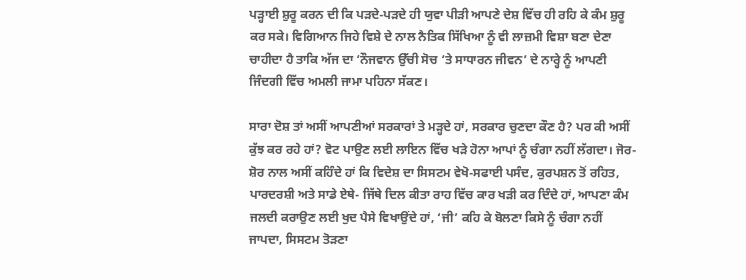ਪੜ੍ਹਾਈ ਸ਼ੁਰੂ ਕਰਨ ਦੀ ਕਿ ਪੜਦੇ-ਪੜਦੇ ਹੀ ਯੁਵਾ ਪੀੜੀ ਆਪਣੇ ਦੇਸ਼ ਵਿੱਚ ਹੀ ਰਹਿ ਕੇ ਕੰਮ ਸ਼ੁਰੂ ਕਰ ਸਕੇ। ਵਿਗਿਆਨ ਜਿਹੇ ਵਿਸ਼ੇ ਦੇ ਨਾਲ ਨੈਤਿਕ ਸਿੱਖਿਆ ਨੂੰ ਵੀ ਲਾਜ਼ਮੀ ਵਿਸ਼ਾ ਬਣਾ ਦੇਣਾ ਚਾਹੀਦਾ ਹੈ ਤਾਕਿ ਅੱਜ ਦਾ ‘ਨੌਜਵਾਨ ਉੱਚੀ ਸੋਚ ‘ਤੇ ਸਾਧਾਰਨ ਜੀਵਨ’ ਦੇ ਨਾਰ੍ਹੇ ਨੂੰ ਆਪਣੀ ਜਿੰਦਗੀ ਵਿੱਚ ਅਮਲੀ ਜਾਮਾ ਪਹਿਨਾ ਸੱਕਣ।

ਸਾਰਾ ਦੋਸ਼ ਤਾਂ ਅਸੀਂ ਆਪਣੀਆਂ ਸਰਕਾਰਾਂ ਤੇ ਮੜ੍ਹਦੇ ਹਾਂ, ਸਰਕਾਰ ਚੁਣਦਾ ਕੌਣ ਹੈ? ਪਰ ਕੀ ਅਸੀਂ ਕੁੱਝ ਕਰ ਰਹੇ ਹਾਂ? ਵੋਟ ਪਾਉਣ ਲਈ ਲਾਇਨ ਵਿੱਚ ਖੜੇ ਹੋਨਾ ਆਪਾਂ ਨੂੰ ਚੰਗਾ ਨਹੀਂ ਲੱਗਦਾ। ਜੋਰ-ਸ਼ੋਰ ਨਾਲ ਅਸੀਂ ਕਹਿੰਦੇ ਹਾਂ ਕਿ ਵਿਦੇਸ਼ ਦਾ ਸਿਸਟਮ ਵੇਖੋ-ਸਫਾਈ ਪਸੰਦ, ਕੁਰਪਸ਼ਨ ਤੋਂ ਰਹਿਤ, ਪਾਰਦਰਸ਼ੀ ਅਤੇ ਸਾਡੇ ਏਥੇ- ਜਿੱਥੇ ਦਿਲ ਕੀਤਾ ਰਾਹ ਵਿੱਚ ਕਾਰ ਖੜੀ ਕਰ ਦਿੰਦੇ ਹਾਂ, ਆਪਣਾ ਕੰਮ ਜਲਦੀ ਕਰਾਉਣ ਲਈ ਖੁਦ ਪੈਸੇ ਵਿਖਾਉਂਦੇ ਹਾਂ, ‘ਜੀ’ ਕਹਿ ਕੇ ਬੋਲਣਾ ਕਿਸੇ ਨੂੰ ਚੰਗਾ ਨਹੀਂ ਜਾਪਦਾ, ਸਿਸਟਮ ਤੋੜਣਾ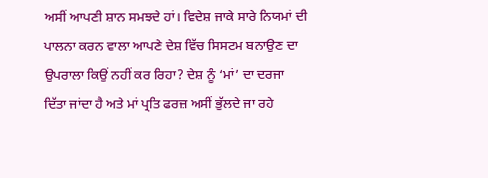ਅਸੀਂ ਆਪਣੀ ਸ਼ਾਨ ਸਮਝਦੇ ਹਾਂ। ਵਿਦੇਸ਼ ਜਾਕੇ ਸਾਰੇ ਨਿਯਮਾਂ ਦੀ ਪਾਲਨਾ ਕਰਨ ਵਾਲਾ ਆਪਣੇ ਦੇਸ਼ ਵਿੱਚ ਸਿਸਟਮ ਬਨਾਉਣ ਦਾ ਉਪਰਾਲਾ ਕਿਉਂ ਨਹੀਂ ਕਰ ਰਿਹਾ? ਦੇਸ਼ ਨੂੰ ‘ਮਾਂ’ ਦਾ ਦਰਜਾ ਦਿੱਤਾ ਜਾਂਦਾ ਹੈ ਅਤੇ ਮਾਂ ਪ੍ਰਤਿ ਫਰਜ਼ ਅਸੀਂ ਭੁੱਲਦੇ ਜਾ ਰਹੇ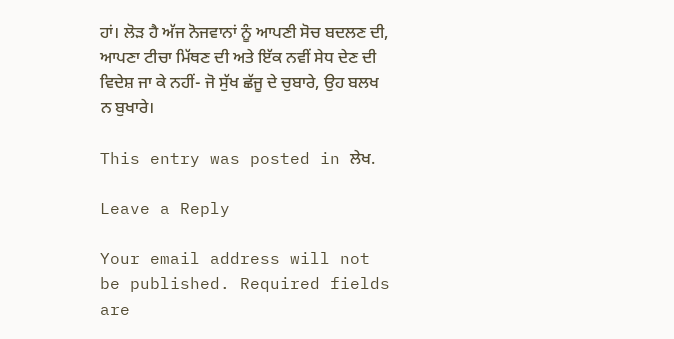ਹਾਂ। ਲੋੜ ਹੈ ਅੱਜ ਨੋਜਵਾਨਾਂ ਨੂੰ ਆਪਣੀ ਸੋਚ ਬਦਲਣ ਦੀ, ਆਪਣਾ ਟੀਚਾ ਮਿੱਥਣ ਦੀ ਅਤੇ ਇੱਕ ਨਵੀਂ ਸੇਧ ਦੇਣ ਦੀ ਵਿਦੇਸ਼ ਜਾ ਕੇ ਨਹੀਂ- ਜੋ ਸੁੱਖ ਛੱਜੂ ਦੇ ਚੁਬਾਰੇ, ਉਹ ਬਲਖ ਨ ਬੁਖਾਰੇ।

This entry was posted in ਲੇਖ.

Leave a Reply

Your email address will not be published. Required fields are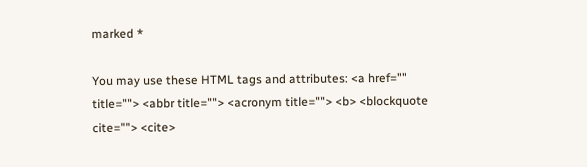marked *

You may use these HTML tags and attributes: <a href="" title=""> <abbr title=""> <acronym title=""> <b> <blockquote cite=""> <cite>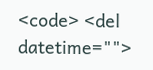<code> <del datetime="">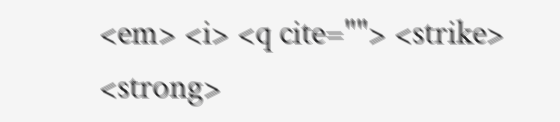<em> <i> <q cite=""> <strike> <strong>